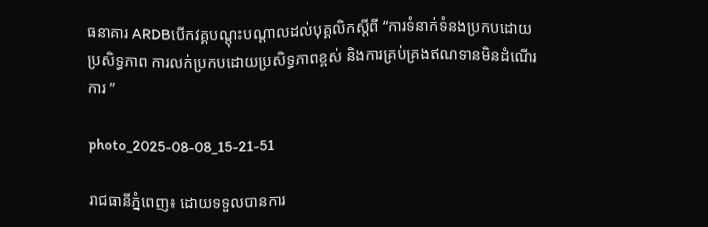ធនាគារ ARDBបើកវគ្គបណ្តុះបណ្តាលដល់បុគ្គលិកស្តីពី “ការទំនាក់ទំនងប្រកបដោយប្រសិទ្ធភាព ការលក់ប្រកបដោយប្រសិទ្ធភាពខ្ពស់ និងការគ្រប់គ្រងឥណទានមិនដំណើរការ ”

photo_2025-08-08_15-21-51

រាជធានីភ្នំពេញ៖ ដោយទទួលបានការ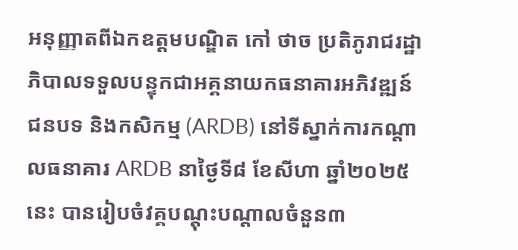អនុញ្ញាតពីឯកឧត្តមបណ្ឌិត កៅ ថាច ប្រតិភូរាជរដ្ឋាភិបាលទទួលបន្ទុកជាអគ្គនាយកធនាគារអភិវឌ្ឍន៍ជនបទ និងកសិកម្ម (ARDB) នៅទីស្នាក់ការកណ្តាលធនាគារ ARDB នាថ្ងៃទី៨ ខែសីហា ឆ្នាំ២០២៥នេះ បានរៀបចំវគ្គបណ្តុះបណ្តាលចំនួន៣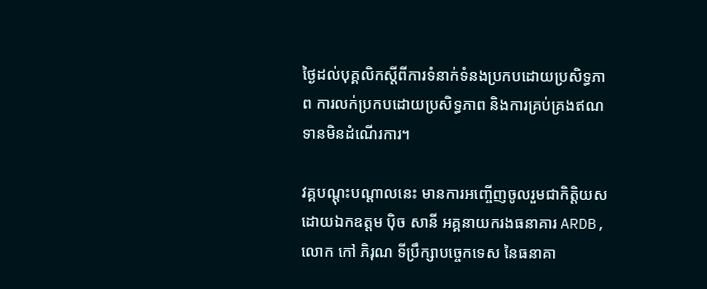ថ្ងៃដល់បុគ្គលិកស្តីពីការទំនាក់ទំនងប្រកបដោយប្រសិទ្ធភាព ការលក់ប្រកបដោយប្រសិទ្ធភាព និងការគ្រប់គ្រងឥណទានមិនដំណើរការ។

វគ្គបណ្តុះបណ្តាលនេះ មានការអញ្ចើញចូលរួមជាកិត្តិយស ដោយឯកឧត្តម ប៉ិច សានី អគ្គនាយករងធនាគារ ARDB, លោក កៅ ភិរុណ ទីប្រឹក្សាបច្ចេកទេស នៃធនាគា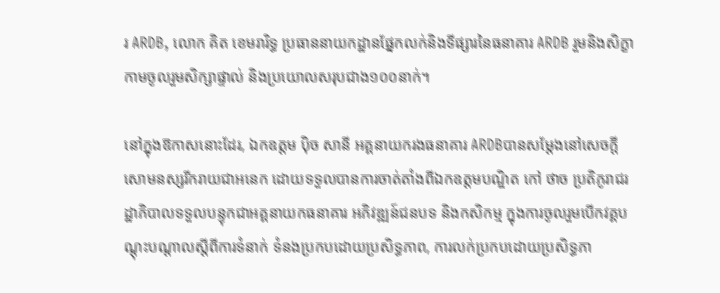រ ARDB, លោក គិត ខេមរារិទ្ធ ប្រធាននាយកដ្ឋានផ្នែកលក់និងទីផ្សារនៃធនាគារ ARDB រួមនិងសិក្ខាកាមចូលរួមសិក្សាផ្ទាល់ និងប្រយោលសរុបជាង១០០នាក់។

នៅក្នុងឱកាសនោះដែរ, ឯកឧត្តម ប៉ិច សានី អគ្គនាយករងធនាគារ ARDBបានសម្តែងនៅសេចក្តីសោមនស្សរីករាយជាអនេក ដោយទទួលបានការចាត់តាំងពីឯកឧត្តមបណ្ឌិត កៅ ថាច ប្រតិភូរាជរដ្ឋាភិបាលទទួលបន្ទុកជាអគ្គនាយកធនាគារ អភិវឌ្ឍន៍ជនបទ និងកសិកម្ម ក្នុងការចូលរួមបើកវគ្គបណ្តុះបណ្តាលស្តីពីការទំនាក់ ទំនងប្រកបដោយប្រសិទ្ធភាព, ការលក់ប្រកបដោយប្រសិទ្ធភា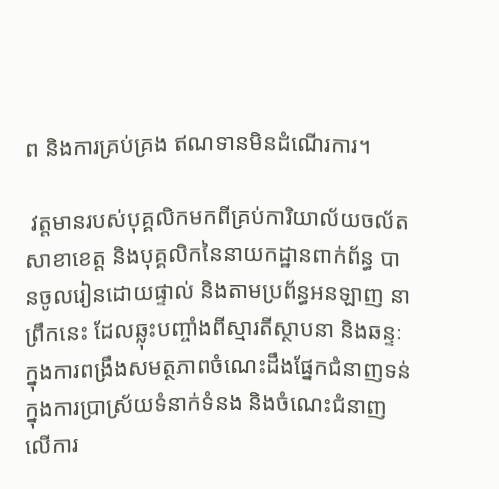ព និងការគ្រប់គ្រង ឥណទានមិនដំណើរការ។

 វត្តមានរបស់បុគ្គលិកមកពីគ្រប់ការិយាល័យចល័ត សាខាខេត្ត និងបុគ្គលិកនៃនាយកដ្ឋានពាក់ព័ន្ធ បានចូលរៀនដោយផ្ទាល់ និងតាមប្រព័ន្ធអនឡាញ នាព្រឹកនេះ ដែលឆ្លុះបញ្ចាំងពីស្មារតីស្ថាបនា និងឆន្ទៈក្នុងការពង្រឹងសមត្ថភាពចំណេះដឹងផ្នែកជំនាញទន់ក្នុងការប្រាស្រ័យទំនាក់ទំនង និងចំណេះជំនាញលើការ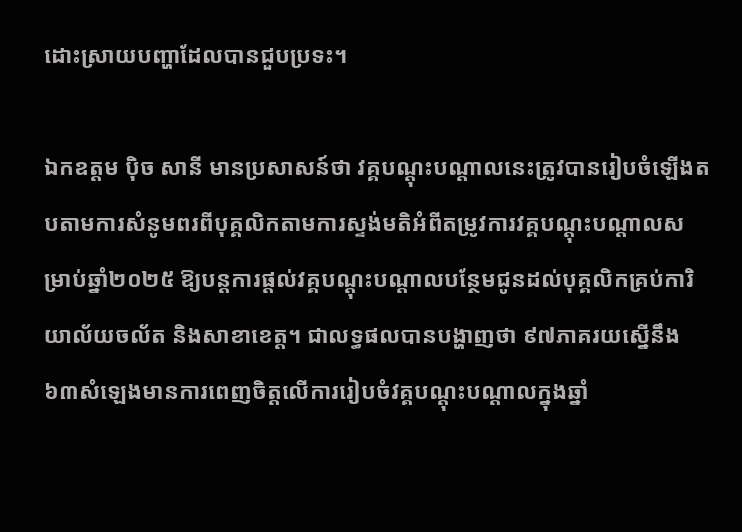ដោះស្រាយបញ្ហាដែលបានជួបប្រទះ។

ឯកឧត្តម ប៉ិច សានី មានប្រសាសន៍ថា វគ្គបណ្តុះបណ្តាលនេះត្រូវបានរៀបចំឡើងតបតាមការសំនូមពរពីបុគ្គលិកតាមការស្ទង់មតិអំពីតម្រូវការវគ្គបណ្តុះបណ្តាលសម្រាប់ឆ្នាំ២០២៥ ឱ្យបន្តការផ្តល់វគ្គបណ្តុះបណ្តាលបន្ថែមជូនដល់បុគ្គលិកគ្រប់ការិយាល័យចល័ត និងសាខាខេត្ត។ ជាលទ្ធផលបានបង្ហាញថា ៩៧ភាគរយស្នើនឹង ៦៣សំឡេងមានការពេញចិត្តលើការរៀបចំវគ្គបណ្តុះបណ្តាលក្នុងឆ្នាំ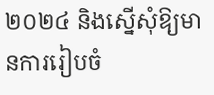២០២៤ និងស្នើសុំឱ្យមានការរៀបចំ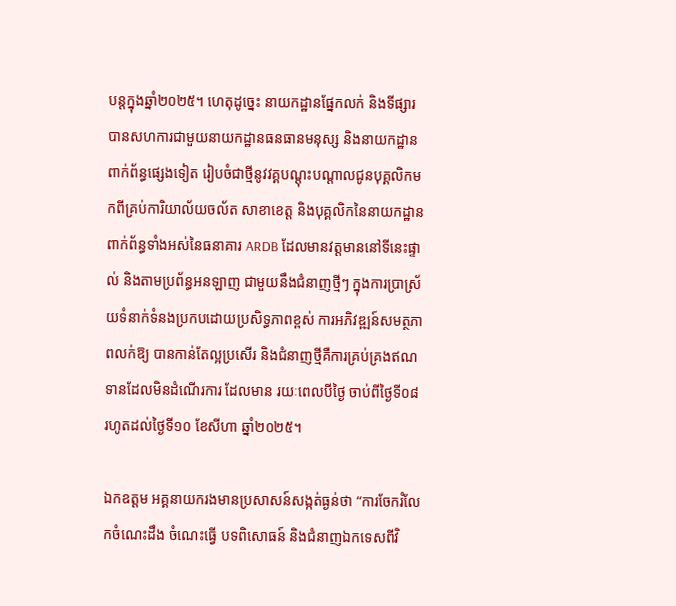បន្តក្នុងឆ្នាំ២០២៥។ ហេតុដូច្នេះ នាយកដ្ឋានផ្នែកលក់ និងទីផ្សារ បានសហការជាមួយនាយកដ្ឋានធនធានមនុស្ស និងនាយកដ្ឋានពាក់ព័ន្ធផ្សេងទៀត រៀបចំជាថ្មីនូវវគ្គបណ្តុះបណ្តាលជូនបុគ្គលិកមកពីគ្រប់ការិយាល័យចល័ត សាខាខេត្ត និងបុគ្គលិកនៃនាយកដ្ឋានពាក់ព័ន្ធទាំងអស់នៃធនាគារ ARDB ដែលមានវត្តមាននៅទីនេះផ្ទាល់ និងតាមប្រព័ន្ធអនឡាញ ជាមួយនឹងជំនាញថ្មីៗ ក្នុងការប្រាស្រ័យទំនាក់ទំនងប្រកបដោយប្រសិទ្ធភាពខ្ពស់ ការអភិវឌ្ឍន៍សមត្ថភាពលក់ឱ្យ បានកាន់តែល្អប្រសើរ និងជំនាញថ្មីគឺការគ្រប់គ្រងឥណទានដែលមិនដំណើរការ ដែលមាន រយៈពេលបីថ្ងៃ ចាប់ពីថ្ងៃទី០៨ រហូតដល់ថ្ងៃទី១០ ខែសីហា ឆ្នាំ២០២៥។

ឯកឧត្តម អគ្គនាយករងមានប្រសាសន៍សង្កត់ធ្ងន់ថា “ការចែករំលែកចំណេះដឹង ចំណេះធ្វើ បទពិសោធន៍ និងជំនាញឯកទេសពីវិ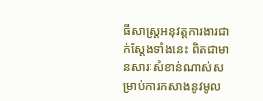ធីសាស្ត្រអនុវត្តការងារជាក់ស្តែងទាំងនេះ ពិតជាមានសារៈសំខាន់ណាស់សម្រាប់ការកសាងនូវមូល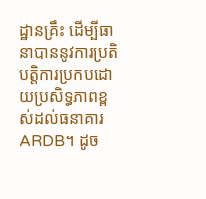ដ្ឋានគ្រឹះ ដើម្បីធានាបាននូវការប្រតិបត្តិការប្រកបដោយប្រសិទ្ធភាពខ្ពស់ដល់ធនាគារ ARDB។ ដូច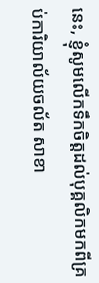នេះ, ខ្ញុំសូមលើកទឹកចិត្តដល់បុគ្គលិកមកពីគ្រប់ការិយាល័យចល័ត សាខា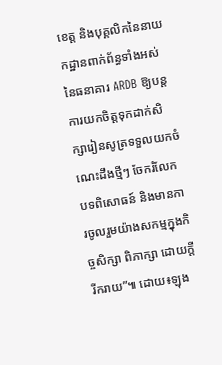ខេត្ត និងបុគ្គលិកនៃនាយកដ្ឋានពាក់ព័ន្ធទាំងអស់នៃធនាគារ ARDB ឱ្យបន្តការយកចិត្តទុកដាក់សិក្សារៀនសូត្រទទួលយកចំណេះដឹងថ្មីៗ ចែករំលែកបទពិសោធន៍ និងមានការចូលរួមយ៉ាងសកម្មក្នុងកិច្ចសិក្សា ពិភាក្សា ដោយក្តីរីករាយ”៕ ដោយ៖ឡុង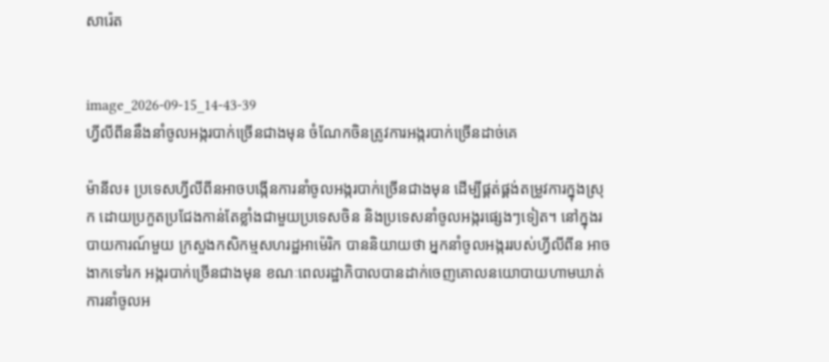សារ៉េត


image_2026-09-15_14-43-39
ហ្វីលីពីននឹងនាំចូលអង្ករបាក់ច្រើនជាងមុន ចំណែកចិនត្រូវការអង្ករបាក់ច្រើនដាច់គេ

ម៉ានីល៖ ប្រទេសហ្វីលីពីនអាចបង្កើនការនាំចូលអង្ករបាក់ច្រើនជាងមុន ដើម្បីផ្គត់ផ្គង់តម្រូវការក្នុងស្រុក ដោយប្រកួតប្រជែងកាន់តែខ្លាំងជាមួយប្រទេសចិន និងប្រទេសនាំចូលអង្ករផ្សេងៗទៀត។ នៅក្នុងរបាយការណ៍មួយ ក្រសួងកសិកម្មសហរដ្ឋអាម៉េរិក បាននិយាយថា អ្នកនាំចូលអង្កររបស់ហ្វីលីពីន អាចងាកទៅរក អង្ករបាក់ច្រើនជាងមុន ខណៈពេលរដ្ឋាភិបាលបានដាក់ចេញគោលនយោបាយហាមឃាត់ការនាំចូលអ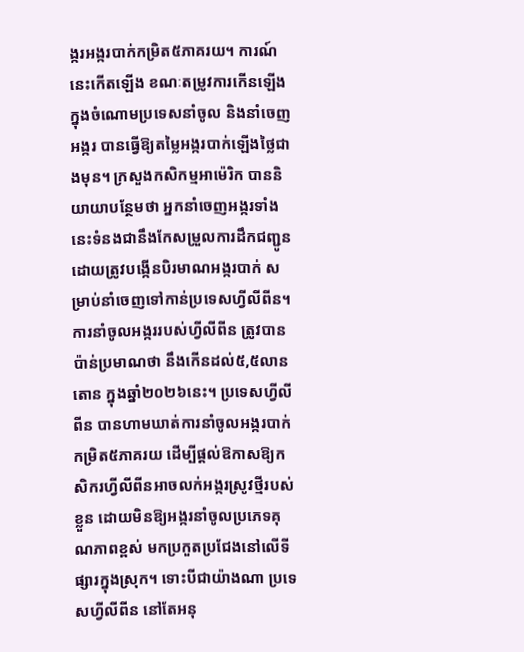ង្ករអង្ករបាក់កម្រិត៥ភាគរយ។ ការណ៍នេះកើតឡើង ខណៈតម្រូវការកើនឡើងក្នុងចំណោមប្រទេសនាំចូល និងនាំចេញអង្ករ បានធ្វើឱ្យតម្លៃអង្ករបាក់ឡើងថ្លៃជាងមុន។ ក្រសួងកសិកម្មអាម៉េរិក បាននិយាយាបន្ថែមថា អ្នកនាំចេញអង្ករទាំងនេះទំនងជានឹងកែសម្រួលការដឹកជញ្ជូន ដោយត្រូវបង្កើនបិរមាណអង្ករបាក់ សម្រាប់នាំចេញទៅកាន់ប្រទេសហ្វីលីពីន។ ការនាំចូលអង្កររបស់ហ្វីលីពីន ត្រូវបានប៉ាន់ប្រមាណថា នឹងកើនដល់៥,៥លានតោន ក្នុងឆ្នាំ២០២៦នេះ។ ប្រទេសហ្វីលីពីន បានហាមឃាត់ការនាំចូលអង្ករបាក់កម្រិត៥ភាគរយ ដើម្បីផ្តល់ឱកាសឱ្យកសិករហ្វីលីពីនអាចលក់អង្ករស្រូវថ្មីរបស់ខ្លួន ដោយមិនឱ្យអង្ករនាំចូលប្រភេទគុណភាពខ្ពស់ មកប្រកួតប្រជែងនៅលើទីផ្សារក្នុងស្រុក។ ទោះបីជាយ៉ាងណា ប្រទេសហ្វីលីពីន នៅតែអនុ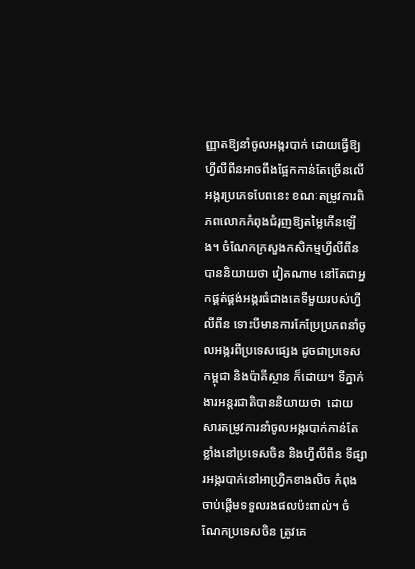ញ្ញាតឱ្យនាំចូលអង្ករបាក់ ដោយធ្វើឱ្យហ្វីលីពីនអាចពឹងផ្អែកកាន់តែច្រើនលើអង្ករប្រភេទបែពនេះ ខណៈតម្រូវការពិភពលោកកំពុងជំរុញឱ្យតម្លៃកើនឡើង។ ចំណែកក្រសួងកសិកម្មហ្វីលីពីន បាននិយាយថា វៀតណាម នៅតែជាអ្នកផ្គត់ផ្គង់អង្ករធំជាងគេទីមួយរបស់ហ្វីលីពីន ទោះបីមានការកែប្រែប្រភពនាំចូលអង្ករពីប្រទេសផ្សេង ដូចជាប្រទេសកម្ពុជា និងប៉ាគីស្ថាន ក៏ដោយ។ ទីភ្នាក់ងារអន្តរជាតិបាននិយាយថា  ដោយសារតម្រូវការនាំចូលអង្ករបាក់កាន់តែខ្លាំងនៅប្រទេសចិន និងហ្វីលីពីន ទីផ្សារអង្ករបាក់នៅអាហ្វ្រិកខាងលិច កំពុងចាប់ផ្តើមទទួលរងផលប៉ះពាល់។ ចំណែកប្រទេសចិន ត្រូវគេ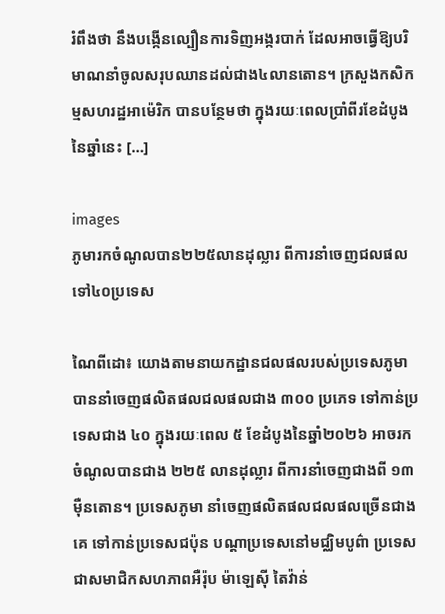រំពឹងថា នឹងបង្កើនល្បឿនការទិញអង្ករបាក់ ដែលអាចធ្វើឱ្យបរិមាណនាំចូលសរុបឈានដល់ជាង៤លានតោន។ ក្រសួងកសិកម្មសហរដ្ឋអាម៉េរិក បានបន្ថែមថា ក្នុងរយៈពេលប្រាំពីរខែដំបូងនៃឆ្នាំនេះ […]

images
ភូមារកចំណូលបាន២២៥លានដុល្លារ ពីការនាំចេញជលផលទៅ៤០ប្រទេស

ណៃពីដោ៖ យោងតាមនាយកដ្ឋានជលផលរបស់ប្រទេសភូមា បាននាំចេញផលិតផលជលផលជាង ៣០០ ប្រភេទ ទៅកាន់ប្រទេសជាង ៤០ ក្នុងរយៈពេល ៥ ខែដំបូងនៃឆ្នាំ២០២៦ អាចរកចំណូលបានជាង ២២៥ លានដុល្លារ ពីការនាំចេញជាងពី ១៣ ម៉ឺនតោន។ ប្រទេសភូមា នាំចេញផលិតផលជលផលច្រើនជាងគេ ទៅកាន់ប្រទេសជប៉ុន បណ្តាប្រទេសនៅមជ្ឈិមបូព៌ា ប្រទេសជាសមាជិកសហភាពអឺរ៉ុប ម៉ាឡេស៊ី តៃវ៉ាន់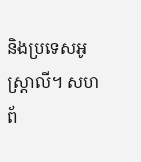និងប្រទេសអូស្ត្រាលី។ សហព័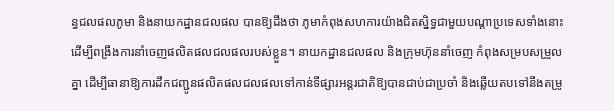ន្ធជលផលភូមា និងនាយកដ្ឋានជលផល បានឱ្យដឹងថា ភូមាកំពុងសហការយ៉ាងជិតស្និទ្ធជាមួយបណ្តាប្រទេសទាំងនោះ ដើម្បីពង្រឹងការនាំចេញផលិតផលជលផលរបស់ខ្លួន។ នាយកដ្ឋានជលផល និងក្រុមហ៊ុននាំចេញ កំពុងសម្របសម្រួលគ្នា ដើម្បីធានាឱ្យការដឹកជញ្ជូនផលិតផលជលផលទៅកាន់ទីផ្សារអន្តរជាតិឱ្យបានជាប់ជាប្រចាំ និងឆ្លើយតបទៅនឹងតម្រូ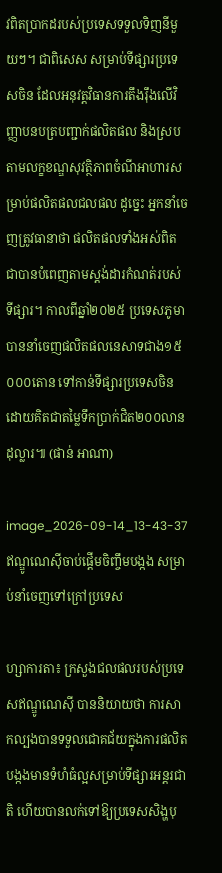វពិតប្រាកដរបស់ប្រទេសទទួលទិញនីមួយៗ។ ជាពិសេស សម្រាប់ទីផ្សារប្រទេសចិន ដែលអនុវត្តវិធានការតឹងរ៉ឹងលើវិញ្ញាបនបត្របញ្ជាក់ផលិតផល និងស្របតាមលក្ខខណ្ឌសុវត្ថិភាពចំណីអាហារសម្រាប់ផលិតផលជលផល ដូច្នេះ អ្នកនាំចេញត្រូវធានាថា ផលិតផលទាំងអស់ពិតជាបានបំពេញតាមស្តង់ដារកំណត់របស់ទីផ្សារ។ កាលពីឆ្នាំ២០២៥ ប្រទេសភូមាបាននាំចេញផលិតផលនេសាទជាង១៥ ០០០តោន ទៅកាន់ទីផ្សារប្រទេសចិន ដោយគិតជាតម្លៃទឹកប្រាក់ជិត២០០លានដុល្លារ៕ (ផាន់ អាណា)

image_2026-09-14_13-43-37
ឥណ្ឌូណេស៊ីចាប់ផ្តើមចិញ្ចឹមបង្កង សម្រាប់នាំចេញទៅក្រៅប្រទេស

ហ្សាការតា៖ ក្រសួងជលផលរបស់ប្រទេសឥណ្ឌូណេស៊ី បាននិយាយថា ការសាកល្បងបានទទួលជោគជ័យក្នុងការផលិតបង្កងមានទំហំធំល្អសម្រាប់ទីផ្សារអន្តរជាតិ ហើយបានលក់ទៅឱ្យប្រទេសសិង្ហបុ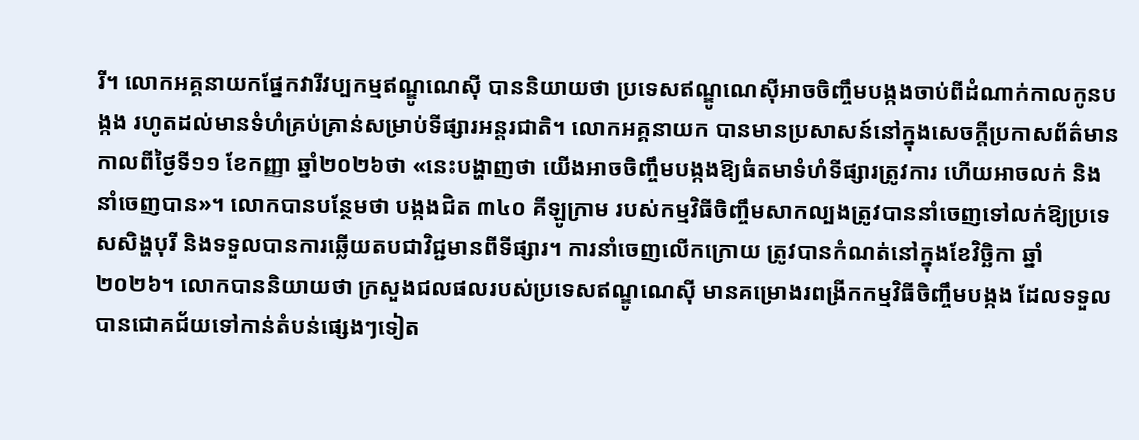រី។ លោកអគ្គនាយកផ្នែកវារីវប្បកម្មឥណ្ឌូណេស៊ី បាននិយាយថា ប្រទេសឥណ្ឌូណេស៊ីអាចចិញ្ចឹមបង្កងចាប់ពីដំណាក់កាលកូនបង្កង រហូតដល់មានទំហំគ្រប់គ្រាន់សម្រាប់ទីផ្សារអន្តរជាតិ។ លោកអគ្គនាយក បានមានប្រសាសន៍នៅក្នុងសេចក្តីប្រកាសព័ត៌មាន កាលពីថ្ងៃទី១១ ខែកញ្ញា ឆ្នាំ២០២៦ថា «នេះបង្ហាញថា យើងអាចចិញ្ចឹមបង្កងឱ្យធំតមាទំហំទីផ្សារត្រូវការ ហើយអាចលក់ និងនាំចេញបាន»។ លោកបានបន្ថែមថា បង្កងជិត ៣៤០ គីឡូក្រាម របស់កម្មវិធីចិញ្ចឹមសាកល្បងត្រូវបាននាំចេញទៅលក់ឱ្យប្រទេសសិង្ហបុរី និងទទួលបានការឆ្លើយតបជាវិជ្ជមានពីទីផ្សារ។ ការនាំចេញលើកក្រោយ ត្រូវបានកំណត់នៅក្នុងខែវិច្ឆិកា ឆ្នាំ២០២៦។ លោកបាននិយាយថា ក្រសួងជលផលរបស់ប្រទេសឥណ្ឌូណេស៊ី មានគម្រោងរពង្រីកកម្មវិធីចិញ្ចឹមបង្កង ដែលទទួលបានជោគជ័យទៅកាន់តំបន់ផ្សេងៗទៀត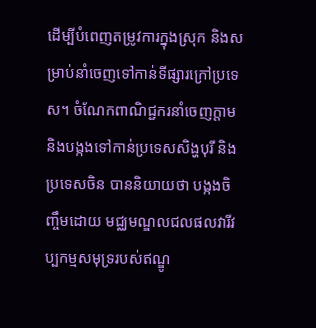ដើម្បីបំពេញតម្រូវការក្នុងស្រុក និងសម្រាប់នាំចេញទៅកាន់ទីផ្សារក្រៅប្រទេស។ ចំណែកពាណិជ្ជករនាំចេញក្តាម និងបង្កងទៅកាន់ប្រទេសសិង្ហបុរី និងប្រទេសចិន បាននិយាយថា បង្កងចិញ្ចឹមដោយ មជ្ឈមណ្ឌលជលផលវារីវប្បកម្មសមុទ្ររបស់ឥណ្ឌូ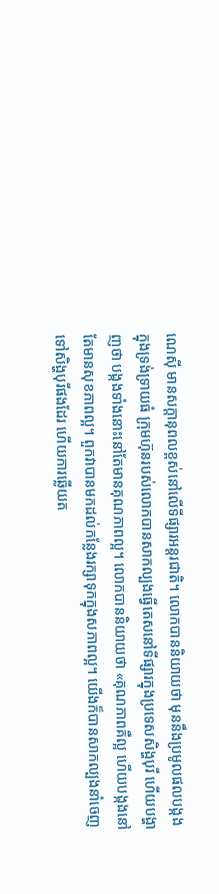ណេស៊ី មានសក្តានុពលខ្ពស់នៅលើទីផ្សារអន្តរជាតិ។ លោកបាននិយាយថា មុននឹងប្រមូលផលបង្កងក្នុងទ្រង់ទ្រាយធំ ក្រុមហ៊ុនរបស់លោកបានសាកល្បងធ្វើតេសនៅទីផ្សារក្នុងប្រទេសសិង្ហបុរី ហើយបង្ហាញថា បង្កងទាំងនោះនៅតែមានគុណភាពល្អ។ លោកបាននិយាយថា «គុណភាពគឺល្អ ហើយបង្កងនៅតែមានសុខភាពល្អ។ ពួកវាបានមកដល់កន្លែងរក្សាទុកក្នុងសភាពល្អ។ យើងក៏បានសាកល្បងនាំចេញទៅសិង្ហបុរីផងដែរ ហើយការឆ្លើយត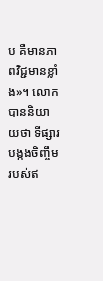ប គឺមានភាពវិជ្ជមានខ្លាំង»។ លោកបាននិយាយថា ទីផ្សារបង្កងចិញ្ចឹមរបស់ឥ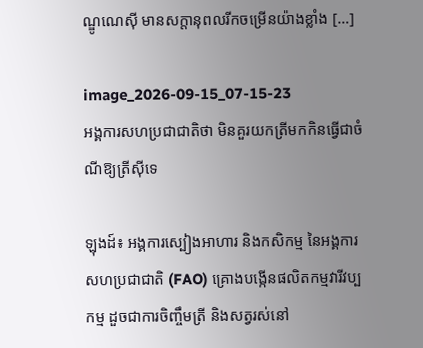ណ្ឌូណេស៊ី មានសក្តានុពលរីកចម្រើនយ៉ាងខ្លាំង […]

image_2026-09-15_07-15-23
អង្គការសហប្រជាជាតិថា មិនគួរយកត្រីមកកិនធ្វើជាចំណីឱ្យត្រីស៊ីទេ

ឡុងដ៍៖ អង្គការស្បៀងអាហារ និងកសិកម្ម នៃអង្គការសហប្រជាជាតិ (FAO) គ្រោងបង្កើនផលិតកម្មវារីវប្បកម្ម ដួចជាការចិញ្ចឹមត្រី និងសត្វរស់នៅ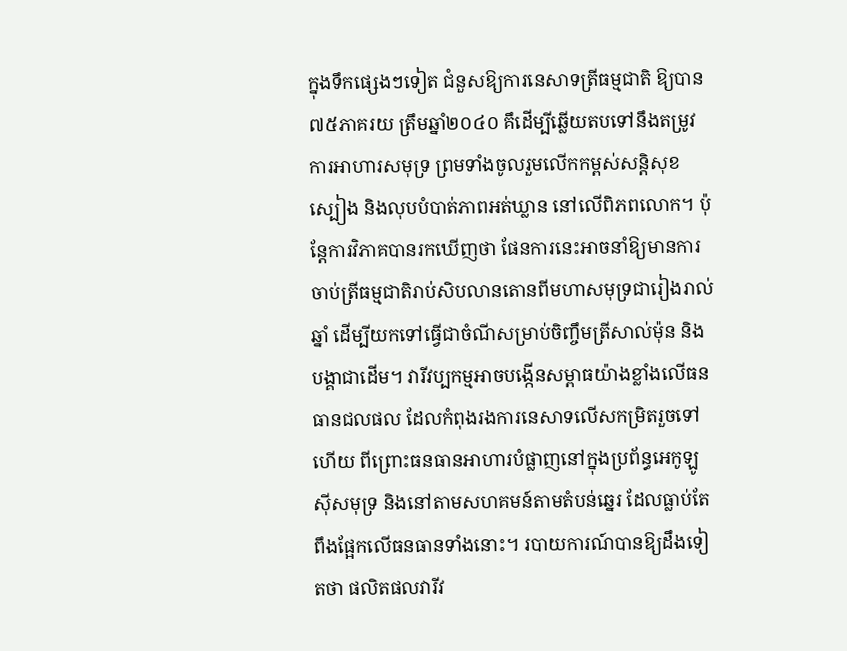ក្នុងទឹកផ្សេងៗទៀត ជំនួសឱ្យការនេសាទត្រីធម្មជាតិ ឱ្យបាន៧៥ភាគរយ ត្រឹមឆ្នាំ២០៤០ គឹដើម្បីឆ្លើយតបទៅនឹងតម្រូវការអាហារសមុទ្រ ព្រមទាំងចូលរួមលើកកម្ពស់សន្តិសុខស្បៀង និងលុបបំបាត់ភាពអត់ឃ្លាន នៅលើពិភពលោក។ ប៉ុន្តែការវិភាគបានរកឃើញថា ផែនការនេះអាចនាំឱ្យមានការចាប់ត្រីធម្មជាតិរាប់សិបលានតោនពីមហាសមុទ្រជារៀងរាល់ឆ្នាំ ដើម្បីយកទៅធ្វើជាចំណីសម្រាប់ចិញ្ចឹមត្រីសាល់ម៉ុន និងបង្គាជាដើម។ វារីវប្បកម្មអាចបង្កើនសម្ពាធយ៉ាងខ្លាំងលើធនធានជលផល ដែលកំពុងរងការនេសាទលើសកម្រិតរួចទៅហើយ ពីព្រោះធនធានអាហារបំផ្លាញនៅក្នុងប្រព័ន្ធអេកូឡូស៊ីសមុទ្រ និងនៅតាមសហគមន៍តាមតំបន់ឆ្នេរ ដែលធ្លាប់តែពឹងផ្អែកលើធនធានទាំងនោះ។ របាយការណ៍បានឱ្យដឹងទៀតថា ផលិតផលវារីវ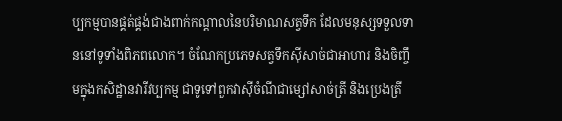ប្បកម្មបានផ្គត់ផ្គង់ជាងពាក់កណ្តាលនៃបរិមាណសត្វទឹក ដែលមនុស្សទទួលទាននៅទូទាំងពិភពលោក។ ចំណែកប្រភេទសត្វទឹកស៊ីសាច់ជាអាហារ និងចិញ្ចឹមក្នុងកសិដ្ឋានវារីវប្បកម្ម ជាទូទៅពួកវាស៊ីចំណីជាម្សៅសាច់ត្រី និងប្រេងត្រី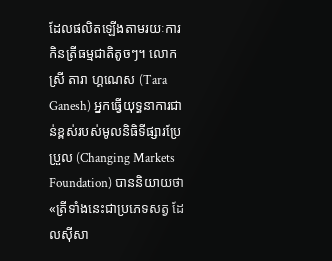ដែលផលិតឡើងតាមរយៈការកិនត្រីធម្មជាតិតូចៗ។ លោកស្រី តារា ហ្គណេស (Tara Ganesh) អ្នកធ្វើយុទ្ធនាការជាន់ខ្ពស់របស់មូលនិធិទីផ្សារប្រែប្រួល (Changing Markets Foundation) បាននិយាយថា «ត្រីទាំងនេះជាប្រភេទសត្វ ដែលស៊ីសា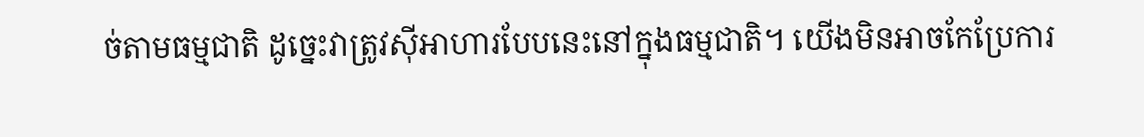ច់តាមធម្មជាតិ ដូច្នេះវាត្រូវស៊ីអាហារបែបនេះនៅក្នុងធម្មជាតិ។ យើងមិនអាចកែប្រែការ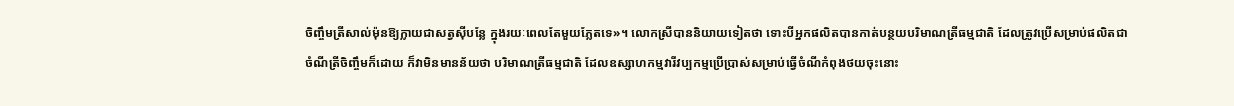ចិញ្ចឹមត្រីសាល់ម៉ុនឱ្យក្លាយជាសត្វស៊ីបន្លែ ក្នុងរយៈពេលតែមួយភ្លែតទេ»។ លោកស្រីបាននិយាយទៀតថា ទោះបីអ្នកផលិតបានកាត់បន្ថយបរិមាណត្រីធម្មជាតិ ដែលត្រូវប្រើសម្រាប់ផលិតជាចំណីត្រីចិញ្ចឹមក៏ដោយ ក៏វាមិនមានន័យថា បរិមាណត្រីធម្មជាតិ ដែលឧស្សាហកម្មវារីវប្បកម្មប្រើប្រាស់សម្រាប់ធ្វើចំណីកំពុងថយចុះនោះ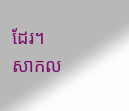ដែរ។ សាកល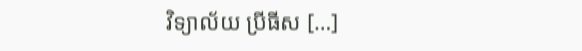វិទ្យាល័យ ប្រីធីស […]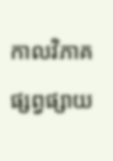កាលវិភាគផ្សព្វផ្សាយ